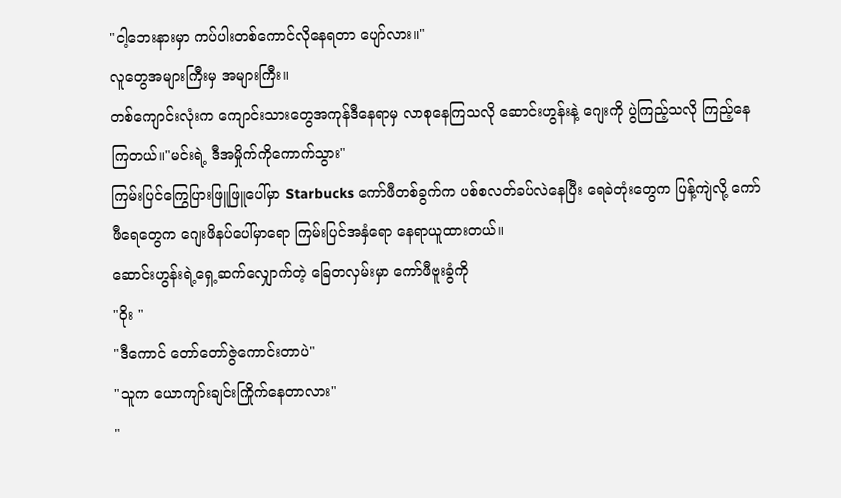"ငါ့ဘေးနားမှာ ကပ်ပါးတစ်ကောင်လိုနေရတာ ပျော်လား။"
လူတွေအများကြီးမှ အများကြီး။
တစ်ကျောင်းလုံးက ကျောင်းသားတွေအကုန်ဒီနေရာမှ လာစုနေကြသလို ဆောင်းဟွန်းနဲ့ ဂျေးကို ပွဲကြည့်သလို ကြည့်နေကြတယ်။"မင်းရဲ့ ဒီအမှိုက်ကိုကောက်သွား"
ကြမ်းပြင်ကြွေပြားဖြူဖြူပေါ်မှာ Starbucks ကော်ဖီတစ်ခွက်က ပစ်စလတ်ခပ်လဲနေပြီး ရေခဲတုံးတွေက ပြန့်ကျဲလို့ ကော်ဖီရေတွေက ဂျေးဖိနပ်ပေါ်မှာရော ကြမ်းပြင်အနှံရော နေရာယူထားတယ်။
ဆောင်းဟွန်းရဲ့ရှေ့ဆက်လျှောက်တဲ့ ခြေတလှမ်းမှာ ကော်ဖီဗူးခွံကို
"ဝိုး "
"ဒီကောင် တော်တော်ဇွဲကောင်းတာပဲ"
"သူက ယောကျာ်းချင်းကြိုက်နေတာလား"
"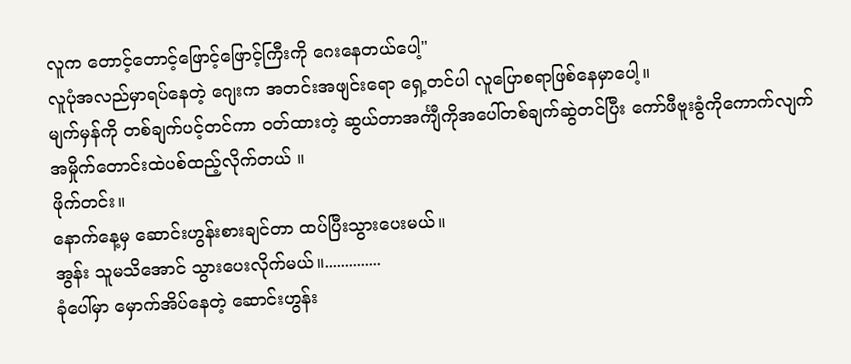လူက တောင့်တောင့်ဖြောင့်ဖြောင့်ကြီးကို ဂေးနေတယ်ပေါ့"
လူပုံအလည်မှာရပ်နေတဲ့ ဂျေးက အတင်းအဖျင်းရော ရှေ့တင်ပါ လူပြောစရာဖြစ်နေမှာပေါ့။
မျက်မှန်ကို တစ်ချက်ပင့်တင်ကာ ဝတ်ထားတဲ့ ဆွယ်တာအင်္ကျီကိုအပေါ်တစ်ချက်ဆွဲတင်ပြီး ကော်ဖီဗူးခွံကိုကောက်လျက် အမှိုက်တောင်းထဲပစ်ထည့်လိုက်တယ် ။
ဖိုက်တင်း။
နောက်နေ့မှ ဆောင်းဟွန်းစားချင်တာ ထပ်ပြီးသွားပေးမယ်။
အွန်း သူမသိအောင် သွားပေးလိုက်မယ်။..............
ခုံပေါ်မှာ မှောက်အိပ်နေတဲ့ ဆောင်းဟွန်း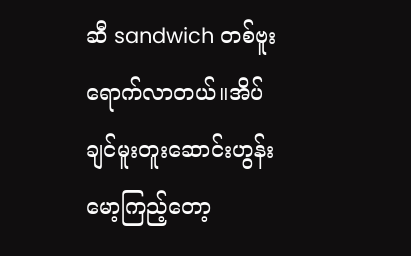ဆီ sandwich တစ်ဗူးရောက်လာတယ်။အိပ်ချင်မူးတူးဆောင်းဟွန်းမော့ကြည့်တော့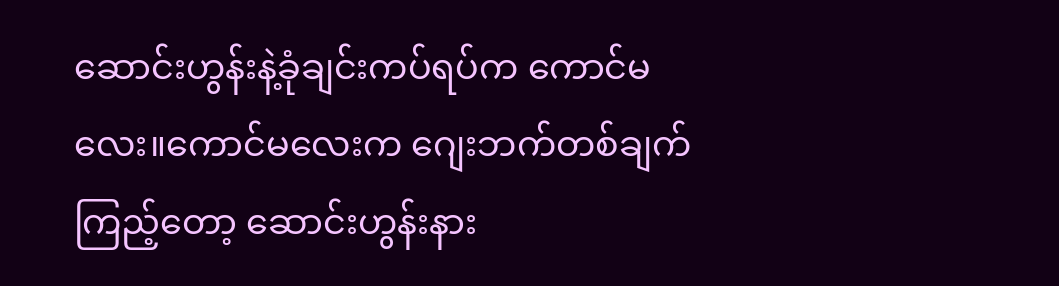ဆောင်းဟွန်းနဲ့ခုံချင်းကပ်ရပ်က ကောင်မလေး။ကောင်မလေးက ဂျေးဘက်တစ်ချက်ကြည့်တော့ ဆောင်းဟွန်းနား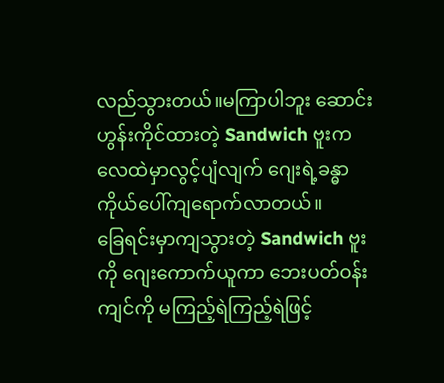လည်သွားတယ်။မကြာပါဘူး ဆောင်းဟွန်းကိုင်ထားတဲ့ Sandwich ဗူးက လေထဲမှာလွင့်ပျံလျက် ဂျေးရဲ့ခန္ဓာကိုယ်ပေါ်ကျရောက်လာတယ်။
ခြေရင်းမှာကျသွားတဲ့ Sandwich ဗူးကို ဂျေးကောက်ယူကာ ဘေးပတ်ဝန်းကျင်ကို မကြည့်ရဲကြည့်ရဲဖြင့်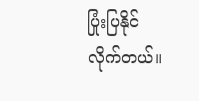ပြုံးပြနိုင်လိုက်တယ်။